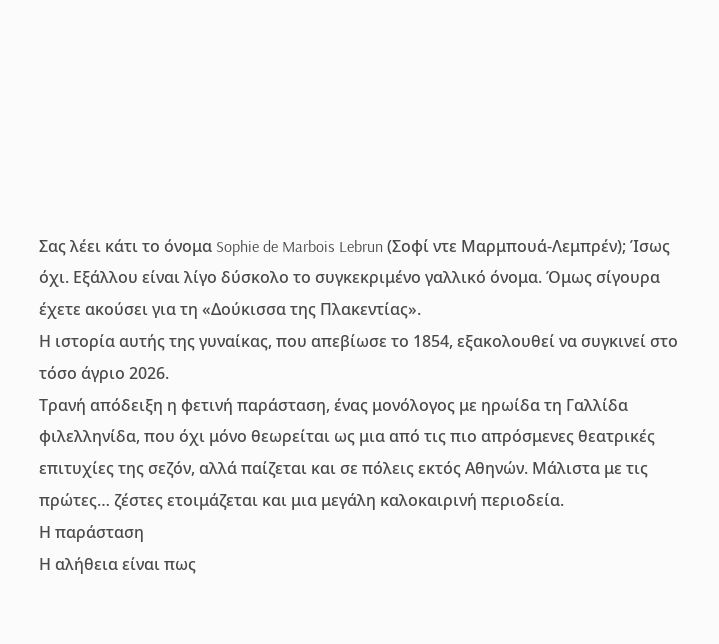Σας λέει κάτι το όνομα Sophie de Marbois Lebrun (Σοφί ντε Μαρμπουά-Λεμπρέν); Ίσως όχι. Εξάλλου είναι λίγο δύσκολο το συγκεκριμένο γαλλικό όνομα. Όμως σίγουρα έχετε ακούσει για τη «Δούκισσα της Πλακεντίας».
Η ιστορία αυτής της γυναίκας, που απεβίωσε το 1854, εξακολουθεί να συγκινεί στο τόσο άγριο 2026.
Τρανή απόδειξη η φετινή παράσταση, ένας μονόλογος με ηρωίδα τη Γαλλίδα φιλελληνίδα, που όχι μόνο θεωρείται ως μια από τις πιο απρόσμενες θεατρικές επιτυχίες της σεζόν, αλλά παίζεται και σε πόλεις εκτός Αθηνών. Μάλιστα με τις πρώτες… ζέστες ετοιμάζεται και μια μεγάλη καλοκαιρινή περιοδεία.
Η παράσταση
Η αλήθεια είναι πως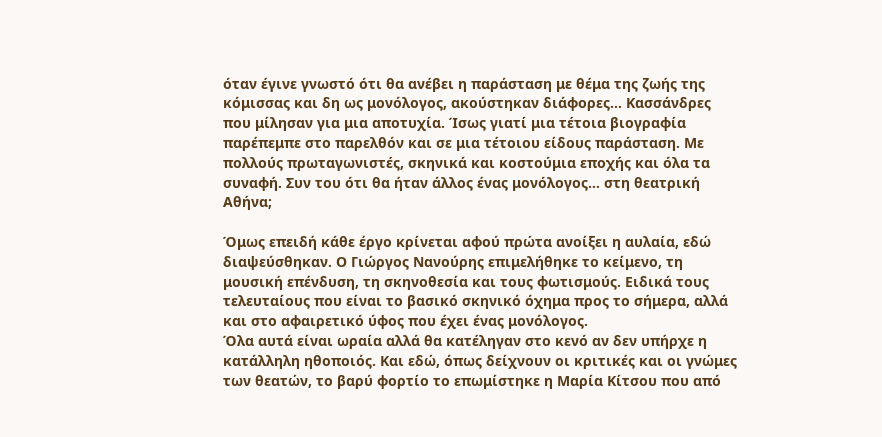όταν έγινε γνωστό ότι θα ανέβει η παράσταση με θέμα της ζωής της κόμισσας και δη ως μονόλογος, ακούστηκαν διάφορες… Κασσάνδρες που μίλησαν για μια αποτυχία. Ίσως γιατί μια τέτοια βιογραφία παρέπεμπε στο παρελθόν και σε μια τέτοιου είδους παράσταση. Με πολλούς πρωταγωνιστές, σκηνικά και κοστούμια εποχής και όλα τα συναφή. Συν του ότι θα ήταν άλλος ένας μονόλογος… στη θεατρική Αθήνα;

Όμως επειδή κάθε έργο κρίνεται αφού πρώτα ανοίξει η αυλαία, εδώ διαψεύσθηκαν. Ο Γιώργος Νανούρης επιμελήθηκε το κείμενο, τη μουσική επένδυση, τη σκηνοθεσία και τους φωτισμούς. Ειδικά τους τελευταίους που είναι το βασικό σκηνικό όχημα προς το σήμερα, αλλά και στο αφαιρετικό ύφος που έχει ένας μονόλογος.
Όλα αυτά είναι ωραία αλλά θα κατέληγαν στο κενό αν δεν υπήρχε η κατάλληλη ηθοποιός. Και εδώ, όπως δείχνουν οι κριτικές και οι γνώμες των θεατών, το βαρύ φορτίο το επωμίστηκε η Μαρία Κίτσου που από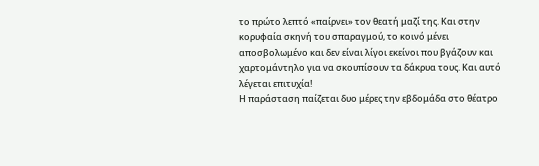το πρώτο λεπτό «παίρνει» τον θεατή μαζί της. Και στην κορυφαία σκηνή του σπαραγμού, το κοινό μένει αποσβολωμένο και δεν είναι λίγοι εκείνοι που βγάζουν και χαρτομάντηλο για να σκουπίσουν τα δάκρυα τους. Και αυτό λέγεται επιτυχία!
Η παράσταση παίζεται δυο μέρες την εβδομάδα στο θέατρο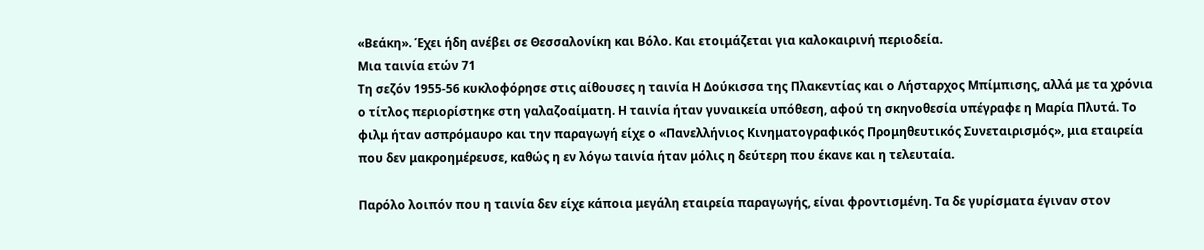«Βεάκη». Έχει ήδη ανέβει σε Θεσσαλονίκη και Βόλο. Και ετοιμάζεται για καλοκαιρινή περιοδεία.
Μια ταινία ετών 71
Τη σεζόν 1955-56 κυκλοφόρησε στις αίθουσες η ταινία Η Δούκισσα της Πλακεντίας και ο Λήσταρχος Μπίμπισης, αλλά με τα χρόνια ο τίτλος περιορίστηκε στη γαλαζοαίματη. Η ταινία ήταν γυναικεία υπόθεση, αφού τη σκηνοθεσία υπέγραφε η Μαρία Πλυτά. Το φιλμ ήταν ασπρόμαυρο και την παραγωγή είχε ο «Πανελλήνιος Κινηματογραφικός Προμηθευτικός Συνεταιρισμός», μια εταιρεία που δεν μακροημέρευσε, καθώς η εν λόγω ταινία ήταν μόλις η δεύτερη που έκανε και η τελευταία.

Παρόλο λοιπόν που η ταινία δεν είχε κάποια μεγάλη εταιρεία παραγωγής, είναι φροντισμένη. Τα δε γυρίσματα έγιναν στον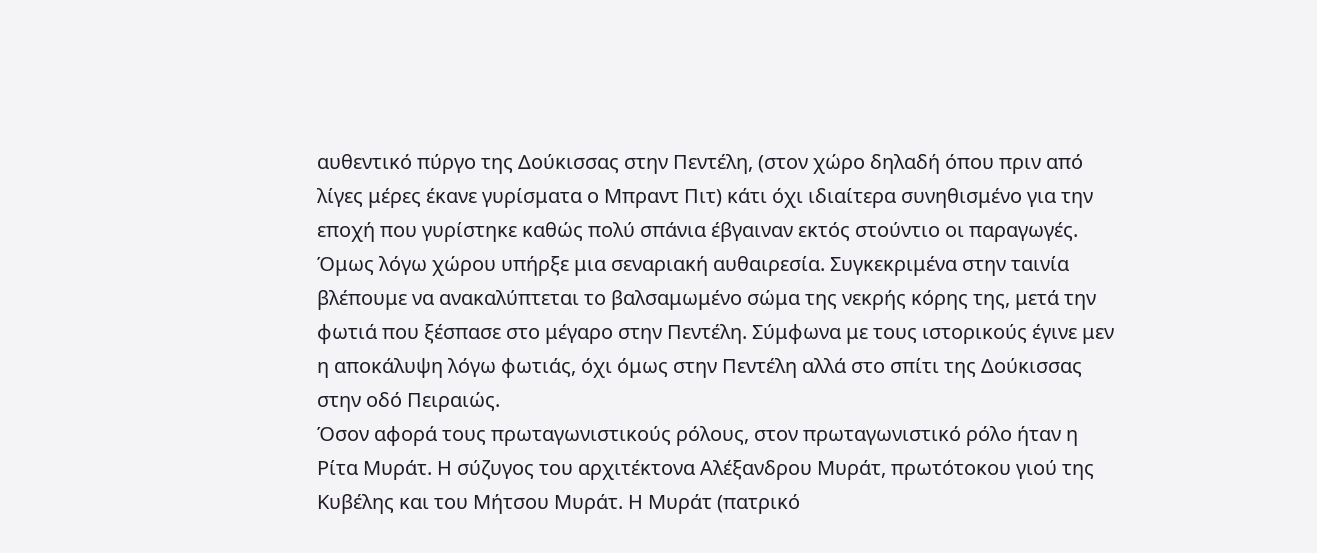αυθεντικό πύργο της Δούκισσας στην Πεντέλη, (στον χώρο δηλαδή όπου πριν από λίγες μέρες έκανε γυρίσματα ο Μπραντ Πιτ) κάτι όχι ιδιαίτερα συνηθισμένο για την εποχή που γυρίστηκε καθώς πολύ σπάνια έβγαιναν εκτός στούντιο οι παραγωγές. Όμως λόγω χώρου υπήρξε μια σεναριακή αυθαιρεσία. Συγκεκριμένα στην ταινία βλέπουμε να ανακαλύπτεται το βαλσαμωμένο σώμα της νεκρής κόρης της, μετά την φωτιά που ξέσπασε στο μέγαρο στην Πεντέλη. Σύμφωνα με τους ιστορικούς έγινε μεν η αποκάλυψη λόγω φωτιάς, όχι όμως στην Πεντέλη αλλά στο σπίτι της Δούκισσας στην οδό Πειραιώς.
Όσον αφορά τους πρωταγωνιστικούς ρόλους, στον πρωταγωνιστικό ρόλο ήταν η Ρίτα Μυράτ. Η σύζυγος του αρχιτέκτονα Αλέξανδρου Μυράτ, πρωτότοκου γιού της Κυβέλης και του Μήτσου Μυράτ. Η Μυράτ (πατρικό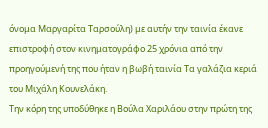όνομα Μαργαρίτα Ταρσούλη) με αυτήν την ταινία έκανε επιστροφή στον κινηματογράφο 25 χρόνια από την προηγούμενή της που ήταν η βωβή ταινία Τα γαλάζια κεριά του Μιχάλη Κουνελάκη.
Την κόρη της υποδύθηκε η Βούλα Χαριλάου στην πρώτη της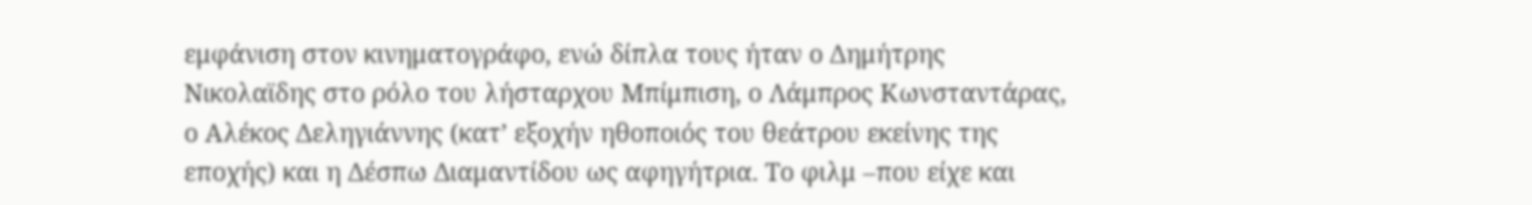εμφάνιση στον κινηματογράφο, ενώ δίπλα τους ήταν ο Δημήτρης Νικολαϊδης στο ρόλο του λήσταρχου Μπίμπιση, ο Λάμπρος Κωνσταντάρας, ο Αλέκος Δεληγιάννης (κατ’ εξοχήν ηθοποιός του θεάτρου εκείνης της εποχής) και η Δέσπω Διαμαντίδου ως αφηγήτρια. Το φιλμ –που είχε και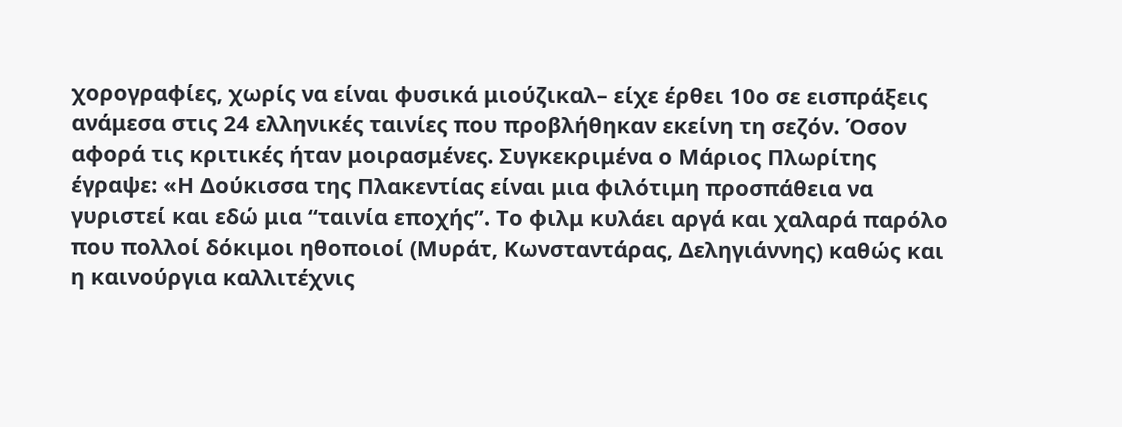χορογραφίες, χωρίς να είναι φυσικά μιούζικαλ– είχε έρθει 10ο σε εισπράξεις ανάμεσα στις 24 ελληνικές ταινίες που προβλήθηκαν εκείνη τη σεζόν. Όσον αφορά τις κριτικές ήταν μοιρασμένες. Συγκεκριμένα ο Μάριος Πλωρίτης έγραψε: «Η Δούκισσα της Πλακεντίας είναι μια φιλότιμη προσπάθεια να γυριστεί και εδώ μια “ταινία εποχής”. Το φιλμ κυλάει αργά και χαλαρά παρόλο που πολλοί δόκιμοι ηθοποιοί (Μυράτ, Κωνσταντάρας, Δεληγιάννης) καθώς και η καινούργια καλλιτέχνις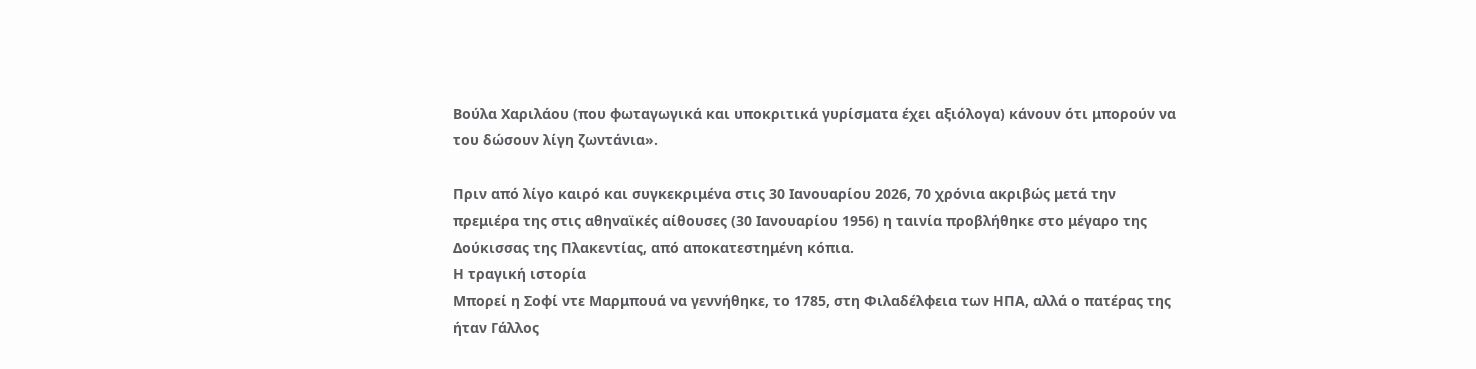Βούλα Χαριλάου (που φωταγωγικά και υποκριτικά γυρίσματα έχει αξιόλογα) κάνουν ότι μπορούν να του δώσουν λίγη ζωντάνια».

Πριν από λίγο καιρό και συγκεκριμένα στις 30 Ιανουαρίου 2026, 70 χρόνια ακριβώς μετά την πρεμιέρα της στις αθηναϊκές αίθουσες (30 Ιανουαρίου 1956) η ταινία προβλήθηκε στο μέγαρο της Δούκισσας της Πλακεντίας, από αποκατεστημένη κόπια.
Η τραγική ιστορία
Μπορεί η Σοφί ντε Μαρμπουά να γεννήθηκε, το 1785, στη Φιλαδέλφεια των ΗΠΑ, αλλά ο πατέρας της ήταν Γάλλος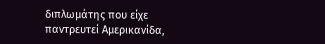διπλωμάτης που είχε παντρευτεί Αμερικανίδα,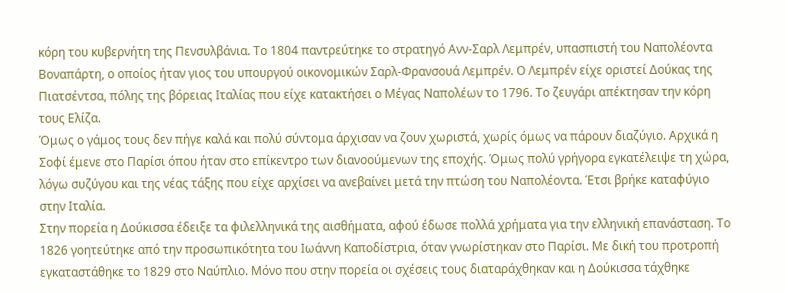κόρη του κυβερνήτη της Πενσυλβάνια. Το 1804 παντρεύτηκε το στρατηγό Ανν-Σαρλ Λεμπρέν, υπασπιστή του Ναπολέοντα Βοναπάρτη, ο οποίος ήταν γιος του υπουργού οικονομικών Σαρλ-Φρανσουά Λεμπρέν. Ο Λεμπρέν είχε οριστεί Δούκας της Πιατσέντσα, πόλης της βόρειας Ιταλίας που είχε κατακτήσει ο Μέγας Ναπολέων το 1796. Το ζευγάρι απέκτησαν την κόρη τους Ελίζα.
Όμως ο γάμος τους δεν πήγε καλά και πολύ σύντομα άρχισαν να ζουν χωριστά, χωρίς όμως να πάρουν διαζύγιο. Αρχικά η Σοφί έμενε στο Παρίσι όπου ήταν στο επίκεντρο των διανοούμενων της εποχής. Όμως πολύ γρήγορα εγκατέλειψε τη χώρα, λόγω συζύγου και της νέας τάξης που είχε αρχίσει να ανεβαίνει μετά την πτώση του Ναπολέοντα. Έτσι βρήκε καταφύγιο στην Ιταλία.
Στην πορεία η Δούκισσα έδειξε τα φιλελληνικά της αισθήματα, αφού έδωσε πολλά χρήματα για την ελληνική επανάσταση. Το 1826 γοητεύτηκε από την προσωπικότητα του Ιωάννη Καποδίστρια, όταν γνωρίστηκαν στο Παρίσι. Με δική του προτροπή εγκαταστάθηκε το 1829 στο Ναύπλιο. Μόνο που στην πορεία οι σχέσεις τους διαταράχθηκαν και η Δούκισσα τάχθηκε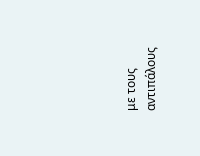με τους
αντιπάλους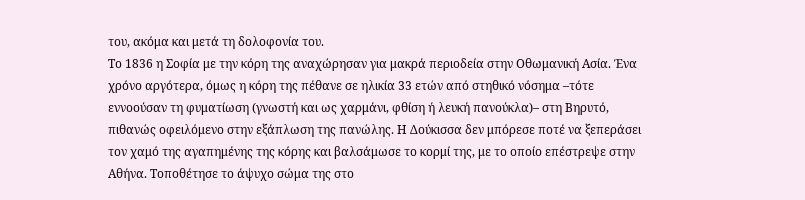του, ακόμα και μετά τη δολοφονία του.
Το 1836 η Σοφία με την κόρη της αναχώρησαν για μακρά περιοδεία στην Οθωμανική Ασία. Ένα χρόνο αργότερα, όμως η κόρη της πέθανε σε ηλικία 33 ετών από στηθικό νόσημα –τότε εννοούσαν τη φυματίωση (γνωστή και ως χαρμάνι, φθίση ή λευκή πανούκλα)– στη Βηρυτό, πιθανώς οφειλόμενο στην εξάπλωση της πανώλης. Η Δούκισσα δεν μπόρεσε ποτέ να ξεπεράσει τον χαμό της αγαπημένης της κόρης και βαλσάμωσε το κορμί της, με το οποίο επέστρεψε στην Αθήνα. Τοποθέτησε το άψυχο σώμα της στο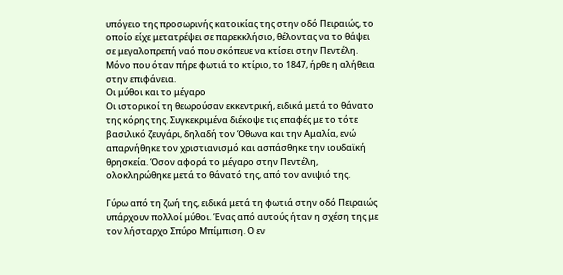υπόγειο της προσωρινής κατοικίας της στην οδό Πειραιώς, το οποίο είχε μετατρέψει σε παρεκκλήσιο, θέλοντας να το θάψει σε μεγαλοπρεπή ναό που σκόπευε να κτίσει στην Πεντέλη. Μόνο που όταν πήρε φωτιά το κτίριο, το 1847, ήρθε η αλήθεια στην επιφάνεια.
Οι μύθοι και το μέγαρο
Οι ιστορικοί τη θεωρούσαν εκκεντρική, ειδικά μετά το θάνατο της κόρης της. Συγκεκριμένα διέκοψε τις επαφές με το τότε βασιλικό ζευγάρι, δηλαδή τον Όθωνα και την Αμαλία, ενώ απαρνήθηκε τον χριστιανισμό και ασπάσθηκε την ιουδαϊκή θρησκεία. Όσον αφορά το μέγαρο στην Πεντέλη, ολοκληρώθηκε μετά το θάνατό της, από τον ανιψιό της.

Γύρω από τη ζωή της, ειδικά μετά τη φωτιά στην οδό Πειραιώς υπάρχουν πολλοί μύθοι. Ένας από αυτούς ήταν η σχέση της με τον λήσταρχο Σπύρο Μπίμπιση. Ο εν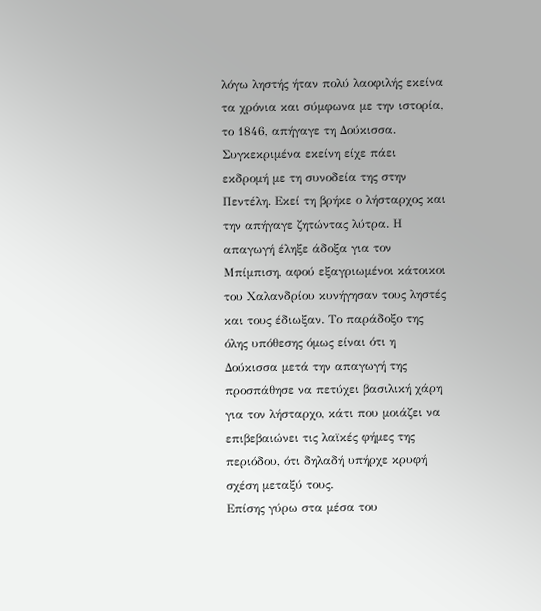λόγω ληστής ήταν πολύ λαοφιλής εκείνα τα χρόνια και σύμφωνα με την ιστορία, το 1846, απήγαγε τη Δούκισσα. Συγκεκριμένα εκείνη είχε πάει εκδρομή με τη συνοδεία της στην Πεντέλη. Εκεί τη βρήκε ο λήσταρχος και την απήγαγε ζητώντας λύτρα. Η απαγωγή έληξε άδοξα για τον Μπίμπιση, αφού εξαγριωμένοι κάτοικοι του Χαλανδρίου κυνήγησαν τους ληστές και τους έδιωξαν. Το παράδοξο της όλης υπόθεσης όμως είναι ότι η Δούκισσα μετά την απαγωγή της προσπάθησε να πετύχει βασιλική χάρη για τον λήσταρχο, κάτι που μοιάζει να επιβεβαιώνει τις λαϊκές φήμες της περιόδου, ότι δηλαδή υπήρχε κρυφή σχέση μεταξύ τους.
Επίσης γύρω στα μέσα του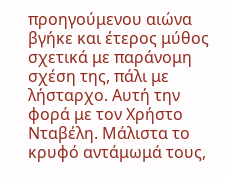προηγούμενου αιώνα βγήκε και έτερος μύθος σχετικά με παράνομη σχέση της, πάλι με λήσταρχο. Αυτή την φορά με τον Χρήστο Νταβέλη. Μάλιστα το κρυφό αντάμωμά τους,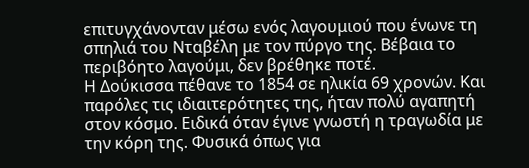επιτυγχάνονταν μέσω ενός λαγουμιού που ένωνε τη σπηλιά του Νταβέλη με τον πύργο της. Βέβαια το περιβόητο λαγούμι, δεν βρέθηκε ποτέ.
Η Δούκισσα πέθανε το 1854 σε ηλικία 69 χρονών. Και παρόλες τις ιδιαιτερότητες της, ήταν πολύ αγαπητή στον κόσμο. Ειδικά όταν έγινε γνωστή η τραγωδία με την κόρη της. Φυσικά όπως για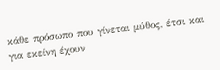κάθε πρόσωπο που γίνεται μύθος, έτσι και για εκείνη έχουν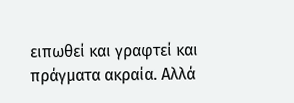ειπωθεί και γραφτεί και πράγματα ακραία. Αλλά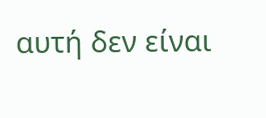αυτή δεν είναι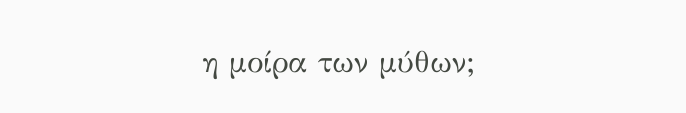η μοίρα των μύθων;